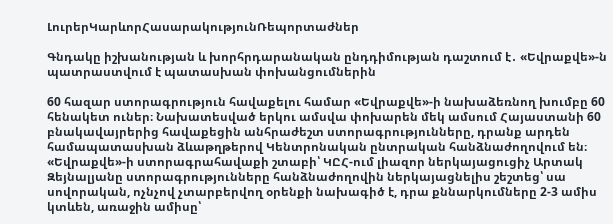ԼուրերԿարևորՀասարակությունՌեպորտաժներ

Գնդակը իշխանության և խորհրդարանական ընդդիմության դաշտում է․ «Եվրաքվե»-ն պատրաստվում է պատասխան փոխանցումներին

60 հազար ստորագրություն հավաքելու համար «Եվրաքվե»-ի նախաձեռնող խումբը 60 հենակետ ուներ։ Նախատեսված երկու ամսվա փոխարեն մեկ ամսում Հայաստանի 60 բնակավայրերից հավաքեցին անհրաժեշտ ստորագրությունները, դրանք արդեն համապատասխան ձևաթղթերով Կենտրոնական ընտրական հանձնաժողովում են։ «Եվրաքվե»-ի ստորագրահավաքի շտաբի՝ ԿԸՀ-ում լիազոր ներկայացուցիչ Արտակ Զեյնալյանը ստորագրությունները հանձնաժողովին ներկայացնելիս շեշտեց՝ սա սովորական, ոչնչով չտարբերվող օրենքի նախագիծ է, դրա քննարկումները 2-3 ամիս կտևեն, առաջին ամիսը՝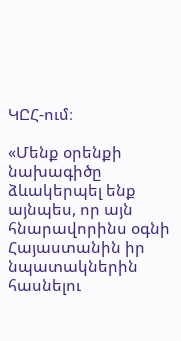ԿԸՀ-ում։

«Մենք օրենքի նախագիծը ձևակերպել ենք այնպես, որ այն հնարավորինս օգնի Հայաստանին իր նպատակներին հասնելու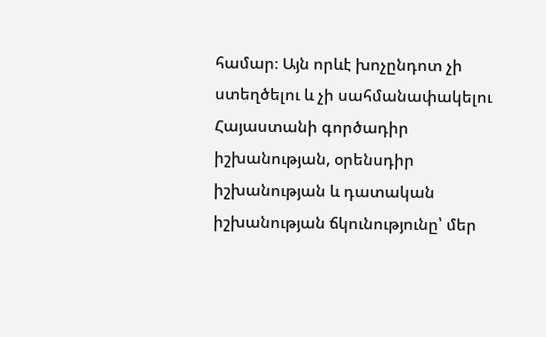համար։ Այն որևէ խոչընդոտ չի ստեղծելու և չի սահմանափակելու Հայաստանի գործադիր իշխանության, օրենսդիր իշխանության և դատական իշխանության ճկունությունը՝ մեր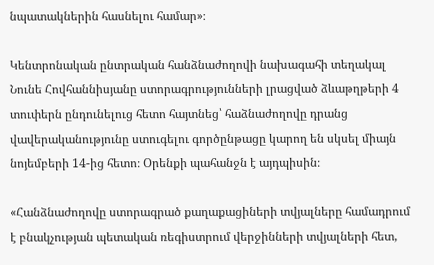նպատակներին հասնելու համար»։

Կենտրոնական ընտրական հանձնաժողովի նախագահի տեղակալ Նունե Հովհաննիսյանը ստորագրությունների լրացված ձևաթղթերի 4 տուփերն ընդունելուց հետո հայտնեց՝ հաձնաժողովը դրանց վավերականությունը ստուգելու գործընթացը կարող են սկսել միայն նոյեմբերի 14-ից հետո։ Օրենքի պահանջն է այդպիսին։

«Հանձնաժողովը ստորագրած քաղաքացիների տվյալները համադրում է բնակչության պետական ռեգիստրում վերջինների տվյալների հետ,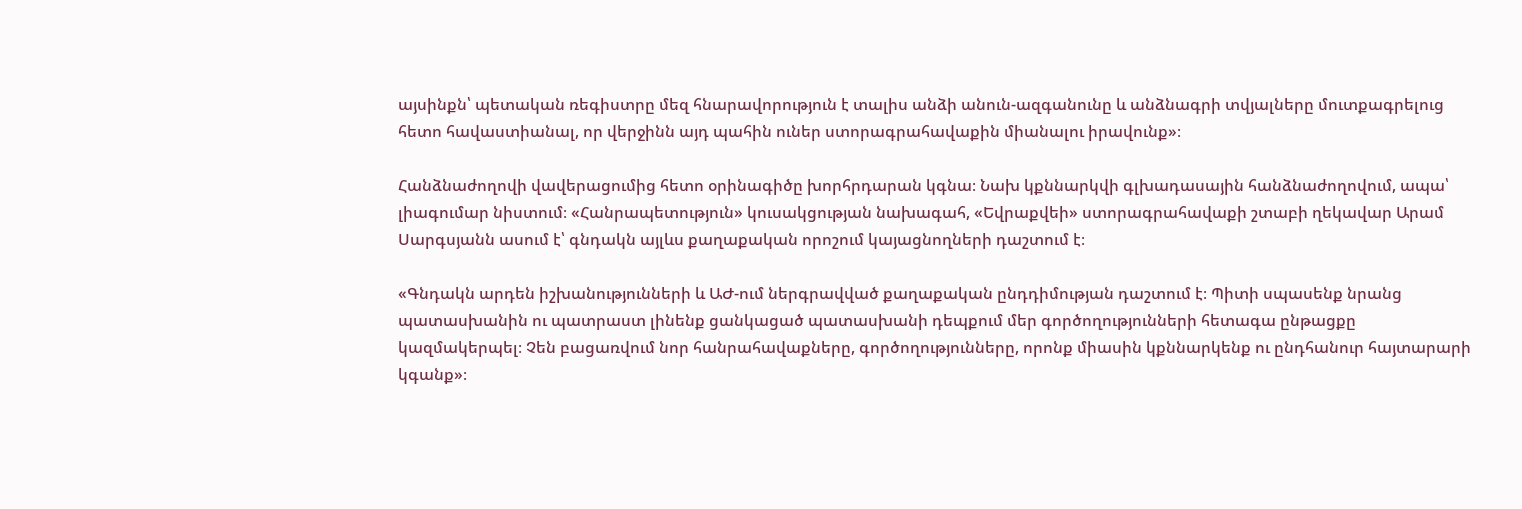այսինքն՝ պետական ռեգիստրը մեզ հնարավորություն է տալիս անձի անուն-ազգանունը և անձնագրի տվյալները մուտքագրելուց հետո հավաստիանալ, որ վերջինն այդ պահին ուներ ստորագրահավաքին միանալու իրավունք»։

Հանձնաժողովի վավերացումից հետո օրինագիծը խորհրդարան կգնա։ Նախ կքննարկվի գլխադասային հանձնաժողովում, ապա՝ լիագումար նիստում։ «Հանրապետություն» կուսակցության նախագահ, «Եվրաքվեի» ստորագրահավաքի շտաբի ղեկավար Արամ Սարգսյանն ասում է՝ գնդակն այլևս քաղաքական որոշում կայացնողների դաշտում է։

«Գնդակն արդեն իշխանությունների և ԱԺ-ում ներգրավված քաղաքական ընդդիմության դաշտում է։ Պիտի սպասենք նրանց պատասխանին ու պատրաստ լինենք ցանկացած պատասխանի դեպքում մեր գործողությունների հետագա ընթացքը կազմակերպել։ Չեն բացառվում նոր հանրահավաքները, գործողությունները, որոնք միասին կքննարկենք ու ընդհանուր հայտարարի կգանք»։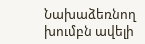Նախաձեռնող խումբն ավելի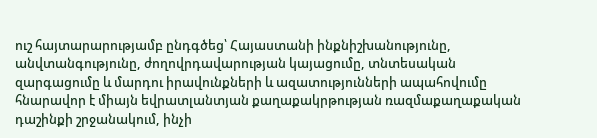ուշ հայտարարությամբ ընդգծեց՝ Հայաստանի ինքնիշխանությունը, անվտանգությունը, ժողովրդավարության կայացումը, տնտեսական զարգացումը և մարդու իրավունքների և ազատությունների ապահովումը հնարավոր է միայն եվրատլանտյան քաղաքակրթության ռազմաքաղաքական դաշինքի շրջանակում, ինչի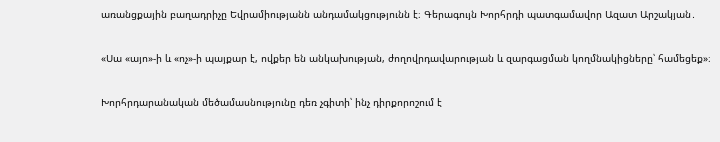առանցքային բաղադրիչը Եվրամիությանն անդամակցությունն է։ Գերագույն Խորհրդի պատգամավոր Ազատ Արշակյան․

«Սա «այո»-ի և «ոչ»-ի պայքար է, ովքեր են անկախության, ժողովրդավարության և զարգացման կողմնակիցները՝ համեցեք»։

Խորհրդարանական մեծամասնությունը դեռ չգիտի՝ ինչ դիրքորոշում է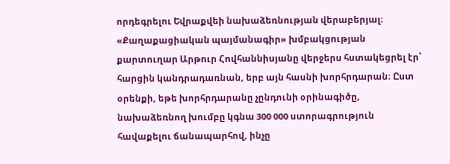որդեգրելու Եվրաքվեի նախաձեռնության վերաբերյալ։ «Քաղաքացիական պայմանագիր» խմբակցության քարտուղար Արթուր Հովհաննիսյանը վերջերս հստակեցրել էր՝ հարցին կանդրադառնան, երբ այն հասնի խորհրդարան։ Ըստ օրենքի, եթե խորհրդարանը չընդունի օրինագիծը, նախաձեռնող խումբը կգնա 300 000 ստորագրություն հավաքելու ճանապարհով, ինչը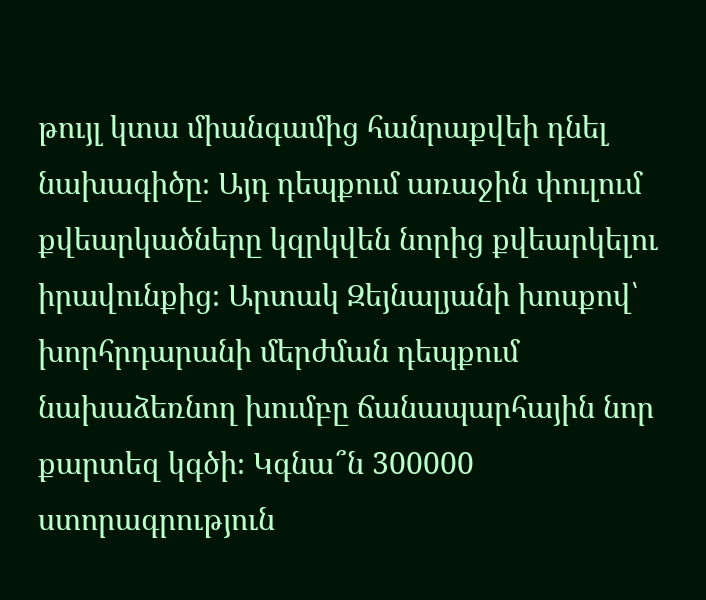թույլ կտա միանգամից հանրաքվեի դնել նախագիծը։ Այդ դեպքում առաջին փուլում քվեարկածները կզրկվեն նորից քվեարկելու իրավունքից։ Արտակ Զեյնալյանի խոսքով՝ խորհրդարանի մերժման դեպքում նախաձեռնող խումբը ճանապարհային նոր քարտեզ կգծի։ Կգնա՞ն 300000 ստորագրություն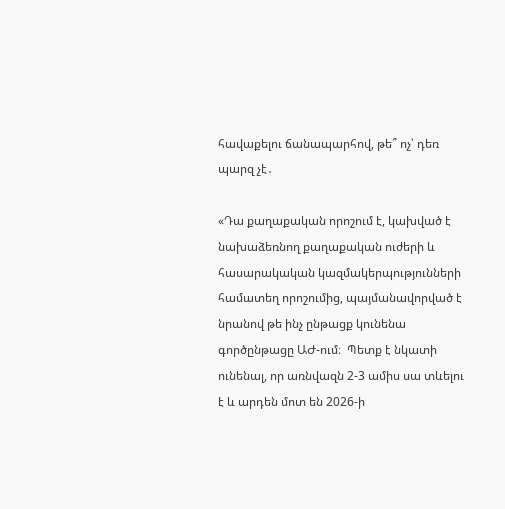հավաքելու ճանապարհով, թե՞ ոչ՝ դեռ պարզ չէ․

«Դա քաղաքական որոշում է, կախված է նախաձեռնող քաղաքական ուժերի և հասարակական կազմակերպությունների համատեղ որոշումից, պայմանավորված է նրանով թե ինչ ընթացք կունենա գործընթացը ԱԺ-ում։  Պետք է նկատի ունենալ, որ առնվազն 2-3 ամիս սա տևելու է և արդեն մոտ են 2026-ի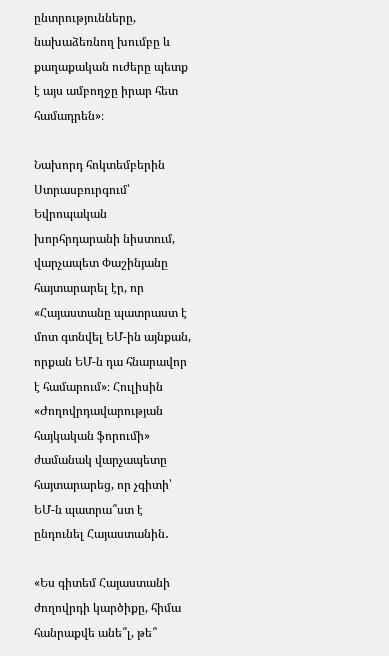ընտրությունները, նախաձեռնող խումբը և քաղաքական ուժերը պետք է այս ամբողջը իրար հետ համադրեն»։

Նախորդ հոկտեմբերին Ստրասբուրգում՝ Եվրոպական խորհրդարանի նիստում, վարչապետ Փաշինյանը հայտարարել էր, որ «Հայաստանը պատրաստ է մոտ գտնվել ԵՄ-ին այնքան, որքան ԵՄ-ն դա հնարավոր է համարում»։ Հուլիսին «Ժողովրդավարության հայկական ֆորումի» ժամանակ վարչապետը հայտարարեց, որ չգիտի՝ ԵՄ-ն պատրա՞ստ է ընդունել Հայաստանին․

«Ես գիտեմ Հայաստանի ժողովրդի կարծիքը, հիմա հանրաքվե անե՞լ, թե՞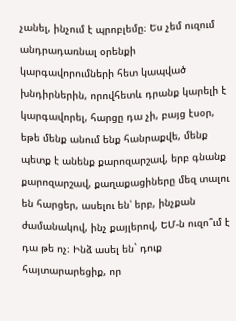չանել, ինչում է պրոբլեմը։ Ես չեմ ուզում անդրադառնալ օրենքի կարգավորումների հետ կապված խնդիրներին, որովհետև դրանք կարելի է կարգավորել, հարցը դա չի, բայց էսօր, եթե մենք անում ենք հանրաքվե, մենք պետք է անենք քարոզարշավ, երբ գնանք քարոզարշավ, քաղաքացիները մեզ տալու են հարցեր, ասելու են՝ երբ, ինչքան ժամանակով, ինչ քայլերով, ԵՄ-ն ուզո՞ւմ է դա թե ոչ։ Ինձ ասել են` դուք հայտարարեցիք, որ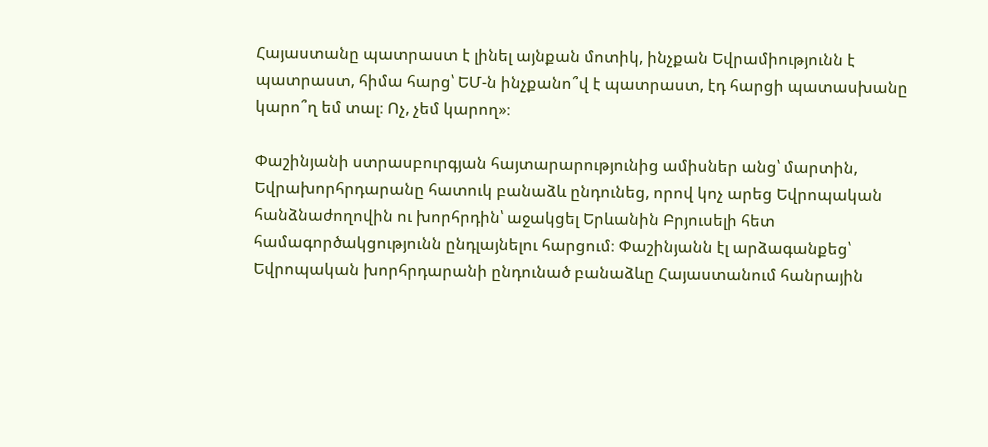Հայաստանը պատրաստ է լինել այնքան մոտիկ, ինչքան Եվրամիությունն է պատրաստ, հիմա հարց՝ ԵՄ-ն ինչքանո՞վ է պատրաստ, էդ հարցի պատասխանը կարո՞ղ եմ տալ։ Ոչ, չեմ կարող»։

Փաշինյանի ստրասբուրգյան հայտարարությունից ամիսներ անց՝ մարտին, Եվրախորհրդարանը հատուկ բանաձև ընդունեց, որով կոչ արեց Եվրոպական հանձնաժողովին ու խորհրդին՝ աջակցել Երևանին Բրյուսելի հետ համագործակցությունն ընդլայնելու հարցում։ Փաշինյանն էլ արձագանքեց՝ Եվրոպական խորհրդարանի ընդունած բանաձևը Հայաստանում հանրային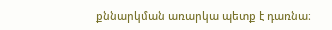քննարկման առարկա պետք է դառնա։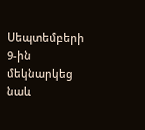Սեպտեմբերի 9-ին մեկնարկեց նաև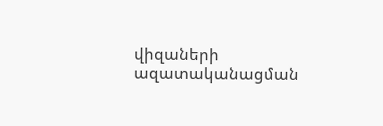վիզաների ազատականացման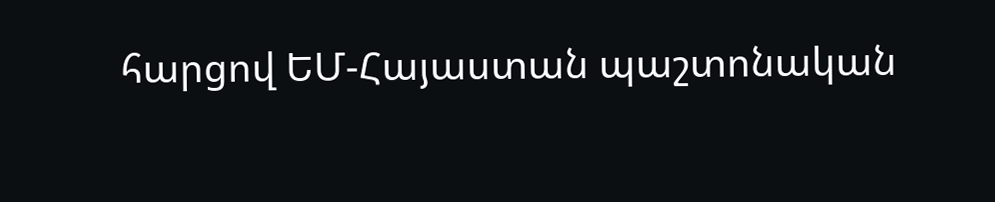հարցով ԵՄ-Հայաստան պաշտոնական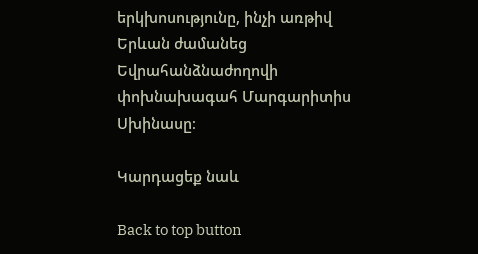երկխոսությունը, ինչի առթիվ Երևան ժամանեց Եվրահանձնաժողովի փոխնախագահ Մարգարիտիս Սխինասը։

Կարդացեք նաև

Back to top button